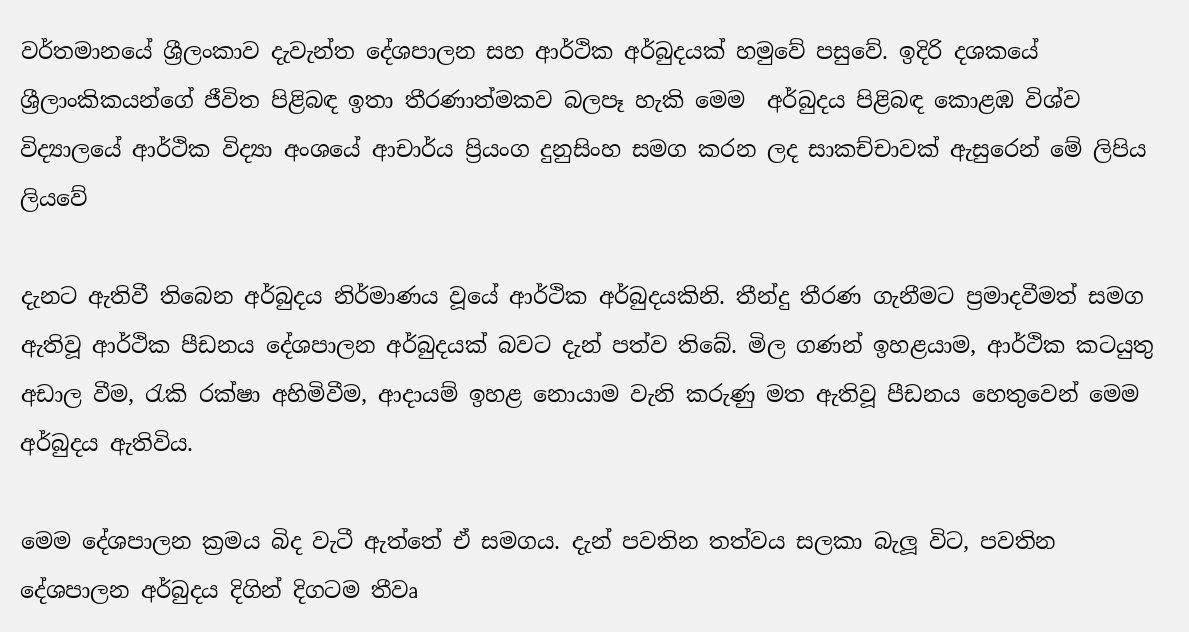වර්තමානයේ ශ්‍රීලංකාව දැවැන්ත දේශපාලන සහ ආර්ථික අර්බුදයක් හමුවේ පසුවේ. ඉදිරි දශකයේ ශ්‍රීලාංකිකයන්ගේ ජීවිත පිළිබඳ ඉතා තීරණාත්මකව බලපෑ හැකි මෙම  අර්බුදය පිළිබඳ කොළඹ විශ්ව විද්‍යාලයේ ආර්ථික විද්‍යා අංශයේ ආචාර්ය ප්‍රියංග දුනුසිංහ සමග කරන ලද සාකච්චාවක් ඇසු‍රෙන් මේ ලිපිය ලියවේ

දැනට ඇතිවී තිබෙන අර්බුදය නිර්මාණය වූයේ ආර්ථික අර්බුදයකිනි. තීන්දු තීරණ ගැනීමට ප්‍රමාදවීමත් සමග ඇතිවූ ආර්ථික පීඩනය දේශපාලන අර්බුදයක් බවට දැන් පත්ව තිබේ. මිල ගණන් ඉහළයාම, ආර්ථික කටයුතු අඩාල වීම, රැකි රක්ෂා අහිමිවීම, ආදායම් ඉහළ නොයාම වැනි කරුණු මත ඇතිවූ පීඩනය හෙතුවෙන් මෙම අර්බුදය ඇතිවිය.

මෙම දේශපාලන ක්‍රමය බිද වැටී ඇත්තේ ඒ සමගය. දැන් පවතින තත්වය සලකා බැලූ විට, පවතින දේශපාලන අර්බුදය දිගින් දිගටම තීවෘ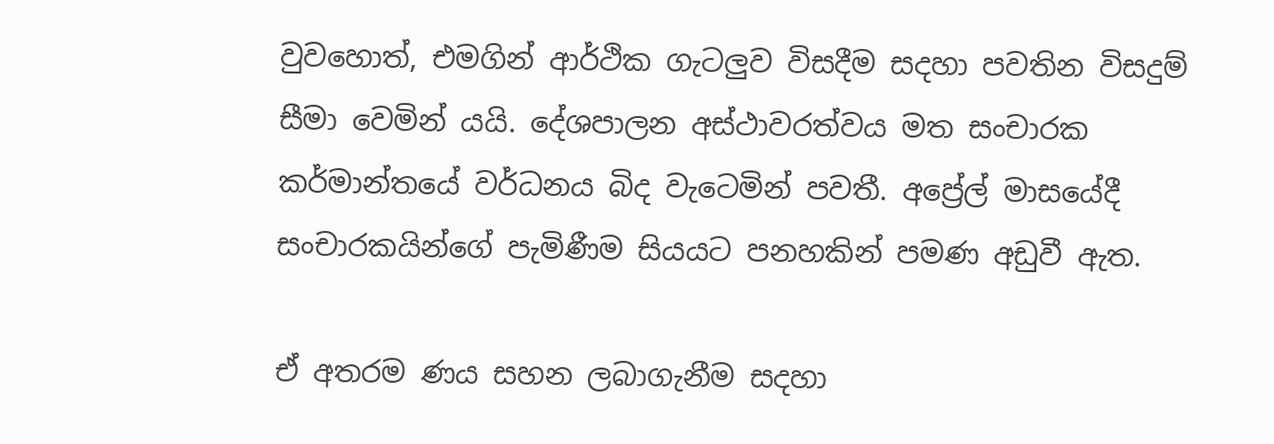වුවහොත්, එමගින් ආර්ථික ගැටලුව විසදීම සදහා පවතින විසදුම් සීමා වෙමින් යයි. දේශපාලන අස්ථාවරත්වය මත සංචාරක කර්මාන්තයේ වර්ධනය බිද වැටෙමින් පවතී. අප්‍රේල් මාසයේදී සංචාරකයින්ගේ පැමිණීම සියයට පනහකින් පමණ අඩුවී ඇත.

ඒ අතරම ණය සහන ලබාගැනීම සදහා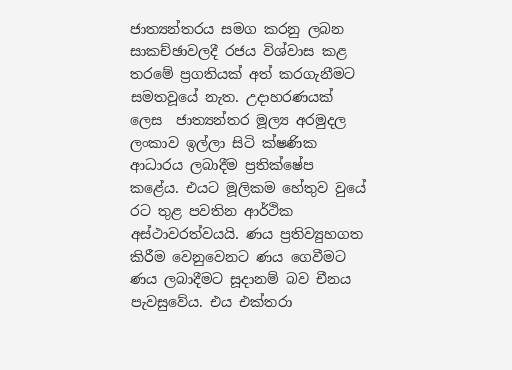ජාත්‍යන්තරය සමග කරනු ලබන සාකච්ඡාවලදී රජය විශ්වාස කළ තරමේ ප්‍රගතියක් අත් කරගැනීමට සමතවූයේ නැත. උදාහරණයක් ලෙස  ජාත්‍යන්තර මූල්‍ය අරමුදල ලංකාව ඉල්ලා සිටි ක්ෂණික ආධාරය ලබාදීම ප්‍රතික්ෂේප කළේය. එයට මූලිකම හේතුව වුයේ රට තුළ පවතින ආර්ථික අස්ථාවරත්වයයි. ණය ප්‍රතිව්‍යුහගත කිරීම වෙනුවෙනට ණය ගෙවීමට ණය ලබාදීමට සූදානම් බව චීනය පැවසුවේය. එය එක්තරා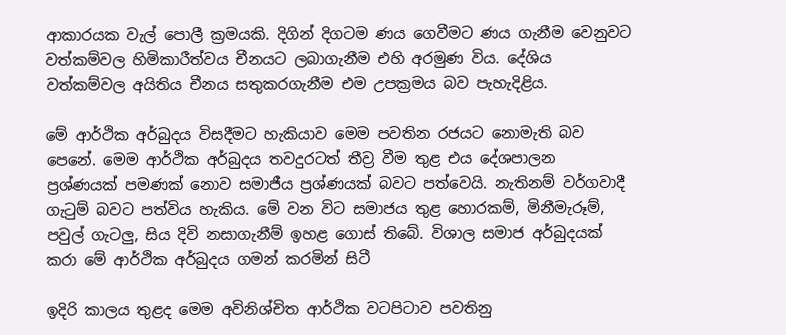ආකාරයක වැල් පොලී ක්‍රමයකි. දිගින් දිගටම ණය ගෙවීමට ණය ගැනීම වෙනුවට වත්කම්වල හිමිකාරීත්වය චීනයට ලබාගැනීම එහි අරමුණ විය. දේශිය වත්කම්වල අයිතිය චීනය සතුකරගැනීම එම උපක්‍රමය බව පැහැදිළිය.

මේ ආර්ථික අර්බුදය විසදීමට හැකියාව මෙම පවතින රජයට නොමැති බව පෙනේ. මෙම ආර්ථික අර්බුදය තවදුරටත් තීව්‍ර වීම තුළ එය දේශපාලන ප්‍රශ්ණයක් පමණක් නොව සමාජීය ප්‍රශ්ණයක් බවට පත්වෙයි. නැතිනම් වර්ගවාදී ගැටුම් බවට පත්විය හැකිය. මේ වන විට සමාජය තුළ හොරකම්, මිනීමැරූම්, පවුල් ගැටලු, සිය දිවි නසාගැනීම් ඉහළ ගොස් තිබේ. විශාල සමාජ අර්බුදයක් කරා මේ ආර්ථික අර්බුදය ගමන් කරමින් සිටී

ඉදිරි කාලය තුළද මෙම අවිනිශ්චිත ආර්ථික වටපිටාව පවතිනු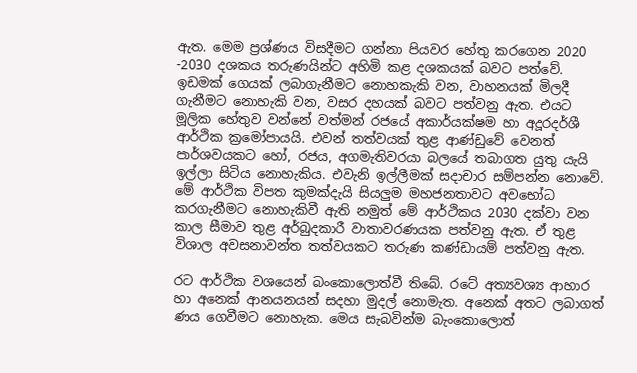ඇත. මෙම ප්‍රශ්ණය විසදීමට ගන්නා පියවර හේතු කරගෙන 2020 -2030 දශකය තරුණයින්ට අහිමි කළ දශකයක් බවට පත්වේ. ඉඩමක් ගෙයක් ලබාගැනීමට නොහකැකි වන, වාහනයක් මිලදී ගැනීමට නොහැකි වන, වසර දහයක් බවට පත්වනු ඇත. එයට මූලික හේතුව වන්නේ වත්මන් රජයේ අකාර්යක්ෂම හා අදූරදර්ශී ආර්ථික ක්‍රමෝපායයි. එවන් තත්වයක් තුළ ආණ්ඩුවේ වෙනත් පාර්ශවයකට හෝ, රජය, අගමැතිවරයා බලයේ තබාගත යුතු යැයි ඉල්ලා සිටිය නොහැකිය. එවැනි ඉල්ලීමක් සදාචාර සම්පන්න නොවේ. මේ ආර්ථික විපත කුමක්දැයි සියලුම මහජනතාවට අවභෝධ කරගැනීමට නොහැකිවී ඇති නමුත් මේ ආර්ථිකය 2030 දක්වා වන කාල සීමාව තුළ අර්බුදකාරී වාතාවරණයක පත්වනු ඇත. ඒ තුළ විශාල අවසනාවන්ත තත්වයකට තරුණ කණ්ඩායම් පත්වනු ඇත.

රට ආර්ථික වශයෙන් බංකොලොත්වී තිබේ. රටේ අත්‍යවශ්‍ය ආහාර හා අනෙක් ආනයනයන් සදහා මුදල් නොමැත. අනෙක් අතට ලබාගත් ණය ගෙවීමට නොහැක. මෙය සැබවින්ම බැංකොලොත්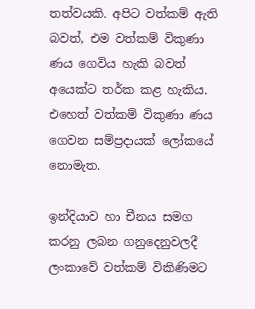තත්වයකි. අපිට වත්කම් ඇති බවත්, එම වත්කම් විකුණා ණය ගෙවිය හැකි බවත් අයෙක්ට තර්ක කළ හැකිය. එහෙත් වත්කම් විකුණා ණය ගෙවන සම්ප්‍රදායක් ලෝකයේ නොමැත.

ඉන්දියාව හා චීනය සමග කරනු ලබන ගනුදෙනුවලදී ලංකාවේ වත්කම් විකිණිමට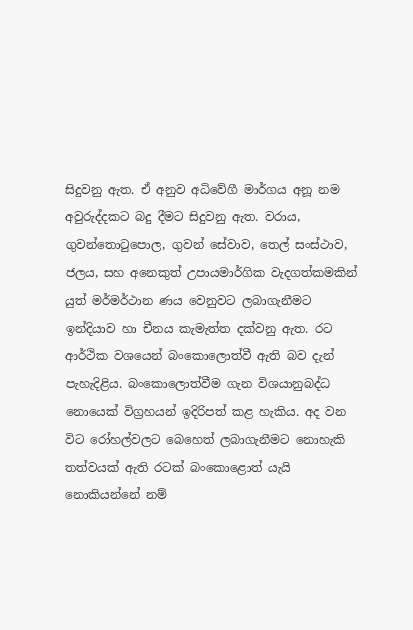සිදුවනු ඇත. ඒ අනුව අධිවේගී මාර්ගය අනූ නම අවුරුද්දකට බදු දීමට සිදුවනු ඇත. වරාය, ගුවන්තොටුපොල, ගුවන් සේවාව, තෙල් සංස්ථාව, ජලය, සහ අනෙකුත් උපායමාර්ගික වැදගත්කමකින් යුත් මර්මර්ථාන ණය වෙනුවට ලබාගැනීමට ඉන්දියාව හා චීනය කැමැත්ත දක්වනු ඇත. රට ආර්ථික වශයෙන් බංකොලොත්වී ඇති බව දැන් පැහැදිළිය. බංකොලොත්වීම ගැන විශයානුබද්ධ නොයෙක් විග්‍රහයන් ඉදිරිපත් කළ හැකිය. අද වන විට රෝහල්වලට බෙහෙත් ලබාගැනීමට නොහැකි තත්වයක් ඇති රටක් බංකොළොත් යැයි නොකියන්නේ නම්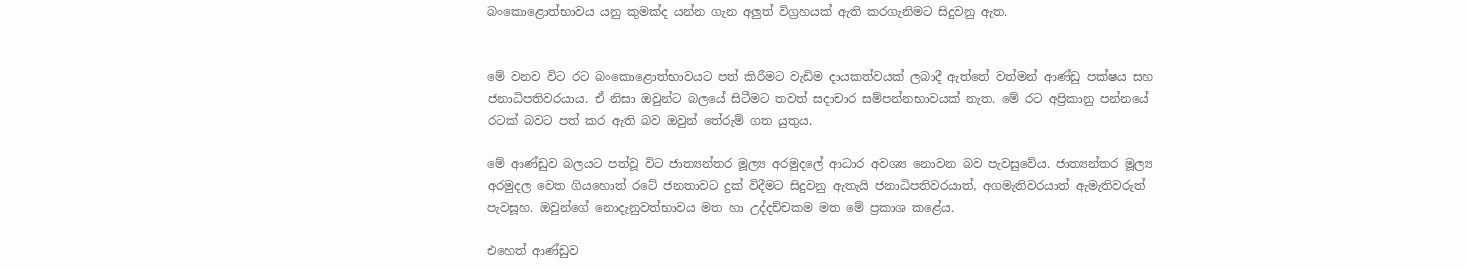බංකොළොත්භාවය යනු කුමක්ද යන්න ගැන අලුත් විග්‍රහයක් ඇති කරගැනිමට සිදුවනු ඇත.


මේ වනව විට රට බංකොළොත්භාවයට පත් කිරීමට වැඩිම දායකත්වයක් ලබාදී ඇත්තේ වත්මන් ආණ්ඩු පක්ෂය සහ ජනාධිපතිවරයාය. ඒ නිසා ඔවුන්ට බලයේ සිටීමට තවත් සදාචාර සම්පන්නභාවයක් නැත. මේ රට අප්‍රිකානු පන්නයේ රටක් බවට පත් කර ඇති බව ඔවුන් තේරුම් ගත යුතුය.

මේ ආණ්ඩුව බලයට පත්වූ විට ජාත්‍යන්තර මූල්‍ය අරමුදලේ ආධාර අවශ්‍ය නොවන බව පැවසුවේය. ජාත්‍යන්තර මූල්‍ය අරමුදල වෙත ගියහොත් රටේ ජනතාවට දුක් විදීමට සිදුවනු ඇතැයි ජනාධිපතිවරයාත්, අගමැතිවරයාත් ඇමැතිවරුත් පැවසූහ. ඔවුන්ගේ නොදැනුවත්භාවය මත හා උද්දච්චකම මත මේ ප්‍රකාශ කළේය.

එහෙත් ආණ්ඩුව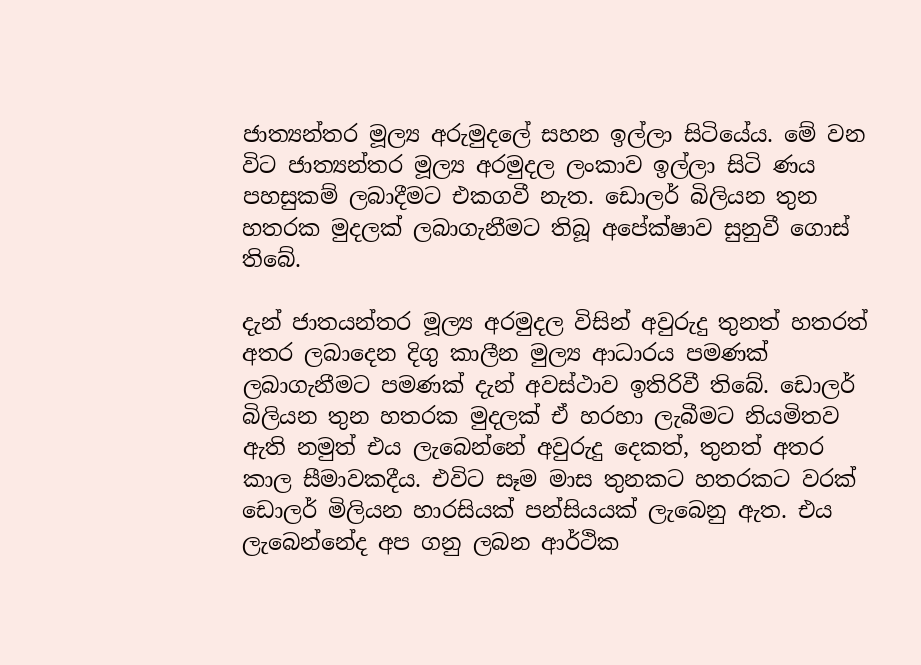ජාත්‍යන්තර මූල්‍ය අරුමුදලේ සහන ඉල්ලා සිටියේය. මේ වන විට ජාත්‍යන්තර මූල්‍ය අරමුදල ලංකාව ඉල්ලා සිටි ණය පහසුකම් ලබාදීමට එකගවී නැත. ඩොලර් බිලියන තුන හතරක මුදලක් ලබාගැනීමට තිබූ අපේක්ෂාව සුනුවී ගොස් තිබේ.

දැන් ජාතයන්තර මූල්‍ය අරමුදල විසින් අවුරුදු තුනත් හතරත් අතර ලබාදෙන දිගු කාලීන මුල්‍ය ආධාරය පමණක් ලබාගැනීමට පමණක් දැන් අවස්ථාව ඉතිරිවී තිබේ. ඩොලර් බිලියන තුන හතරක මුදලක් ඒ හරහා ලැබීමට නියමිතව ඇති නමුත් එය ලැබෙන්නේ අවුරුදු දෙකත්, තුනත් අතර කාල සීමාවකදීය. එවිට සෑම මාස තුනකට හතරකට වරක් ඩොලර් මිලියන හාරසියක් පන්සියයක් ලැබෙනු ඇත. එය ලැබෙන්නේද අප ගනු ලබන ආර්ථික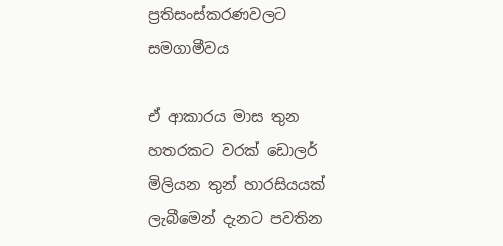ප්‍රතිසංස්කරණවලට සමගාමීවය

ඒ ආකාරය මාස තුන හතරකට වරක් ඩොලර් මිලියන තුන් හාරසියයක් ලැබීමෙන් දැනට පවතින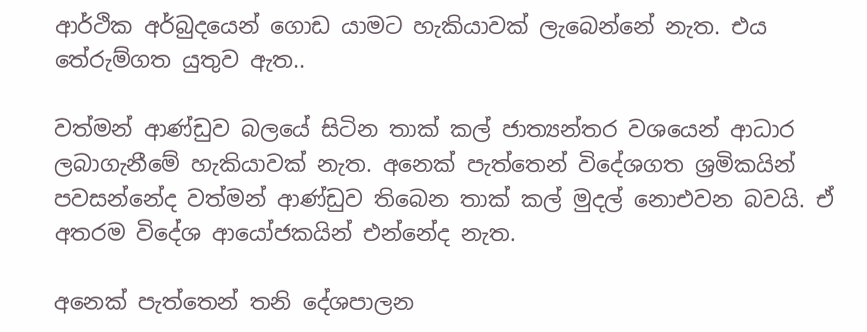ආර්ථික අර්බුදයෙන් ගොඩ යාමට හැකියාවක් ලැබෙන්නේ නැත. එය තේරුම්ගත යුතුව ඇත..

වත්මන් ආණ්ඩුව බලයේ සිටින තාක් කල් ජාත්‍යන්තර වශයෙන් ආධාර ලබාගැනීමේ හැකියාවක් නැත. අනෙක් පැත්තෙන් විදේශගත ශ්‍රමිකයින් පවසන්නේද වත්මන් ආණ්ඩුව තිබෙන තාක් කල් මුදල් නොඑවන බවයි. ඒ  අතරම විදේශ ආයෝජකයින් එන්නේද නැත.

අනෙක් පැත්තෙන් තනි දේශපාලන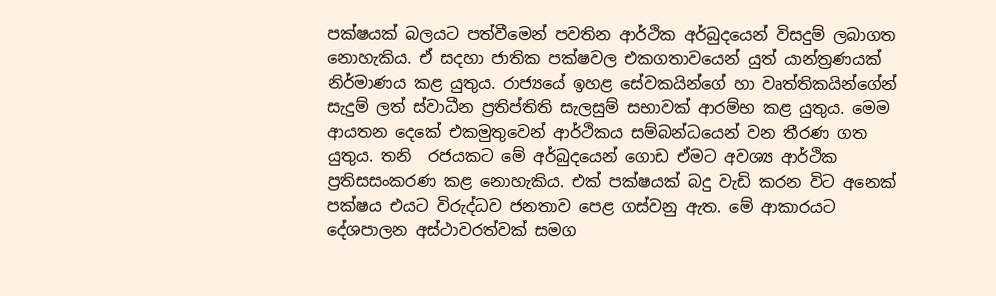පක්ෂයක් බලයට පත්වීමෙන් පවතින ආර්ථික අර්බුදයෙන් විසදුම් ලබාගත නොහැකිය. ඒ සදහා ජාතික පක්ෂවල එකගතාවයෙන් යුත් යාන්ත්‍රණයක් නිර්මාණය කළ යුතුය. රාජ්‍යයේ ඉහළ සේවකයින්ගේ හා වෘත්තිකයින්ගේන් සැදුම් ලත් ස්වාධීන ප්‍රතිප්තිති සැලසුම් සභාවක් ආරම්භ කළ යුතුය. මෙම ආයතන දෙකේ එකමුතුවෙන් ආර්ථිකය සම්බන්ධයෙන් වන තීරණ ගත යුතුය. තනි  රජයකට මේ අර්බුදයෙන් ගොඩ ඒමට අවශ්‍ය ආර්ථික ප්‍රතිසසංකරණ කළ නොහැකිය. එක් පක්ෂයක් බදු වැඩි කරන විට අනෙක් පක්ෂය එයට විරුද්ධව ජනතාව පෙළ ගස්වනු ඇත. මේ ආකාරයට දේශපාලන අස්ථාවරත්වක් සමග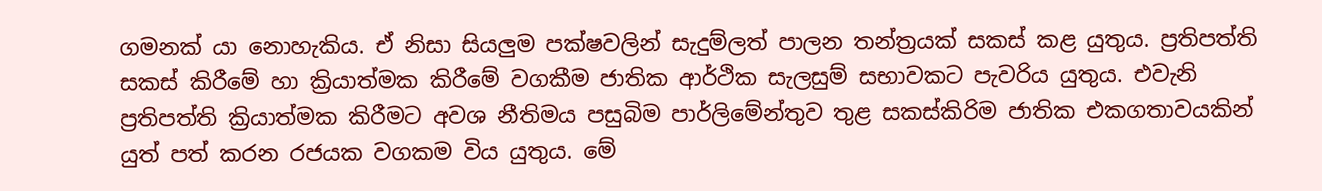ගමනක් යා නොහැකිය. ඒ නිසා සියලුම පක්ෂවලින් සැදුම්ලත් පාලන තන්ත්‍රයක් සකස් කළ යුතුය. ප්‍රතිපත්ති සකස් කිරීමේ හා ක්‍රියාත්මක කිරීමේ වගකීම ජාතික ආර්ථික සැලසුම් සභාවකට පැවරිය යුතුය. එවැනි ප්‍රතිපත්ති ක්‍රියාත්මක කිරීමට අවශ නීතිමය පසුබිම පාර්ලිමේන්තුව තුළ සකස්කිරිම ජාතික එකගතාවයකින් යුත් පත් කරන රජයක වගකම විය යුතුය. මේ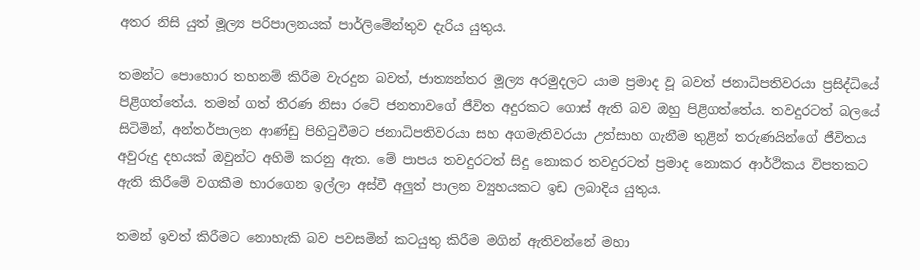අතර නිසි යුත් මූල්‍ය පරිපාලනයක් පාර්ලිමේන්තුව දැරිය යුතුය.

තමන්ට පොහොර තහනම් කිරීම වැරදුන බවත්, ජාත්‍යන්තර මූල්‍ය අරමුදලට යාම ප්‍රමාද වූ බවත් ජනාධිපතිවරයා ප්‍රසිද්ධියේ පිළිගත්තේය. තමන් ගත් තීරණ නිසා රටේ ජනතාවගේ ජීවිත අදුරකට ගොස් ඇති බව ඔහු පිළිගත්තේය. තවදුරටත් බලයේ සිටිමින්, අන්තර්පාලන ආණ්ඩු පිහිටුවීමට ජනාධිපතිවරයා සහ අගමැතිවරයා උත්සාහ ගැනීම තුළින් තරුණයින්ගේ ජීවිතය අවුරුදු දහයක් ඔවුන්ට අහිමි කරනු ඇත. මේ පාපය තවදුරටත් සිදු නොකර තවදුරටත් ප්‍රමාද නොකර ආර්ථිකය විපතකට ඇති කිරීමේ වගකීම භාරගෙන ඉල්ලා අස්වී අලුත් පාලන ව්‍යුහයකට ඉඩ ලබාදිය යුතුය.

තමන් ඉවත් කිරීමට නොහැකි බව පවසමින් කටයුතු කිරීම මගින් ඇතිවන්නේ මහා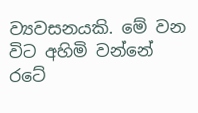ව්‍යවසනයකි. මේ වන විට අහිමි වන්නේ රටේ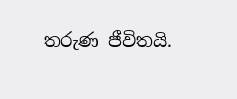තරුණ ජීවිතයි.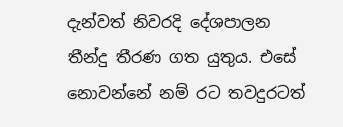දැන්වත් නිවරදි දේශපාලන තීන්දු තීරණ ගත යුතුය. එසේ නොවන්නේ නම් රට තවදුරටත්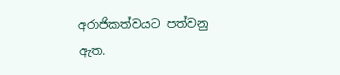අරාජිකත්වයට පත්වනු ඇත.